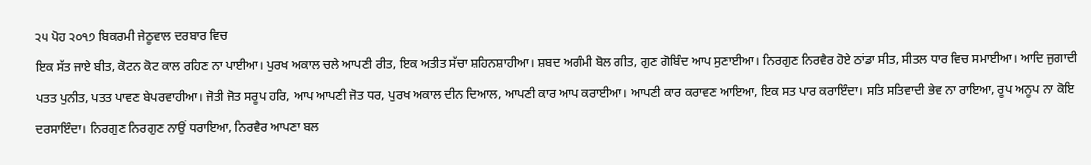੨੫ ਪੋਹ ੨੦੧੭ ਬਿਕਰਮੀ ਜੇਠੂਵਾਲ ਦਰਬਾਰ ਵਿਚ
ਇਕ ਸੱਤ ਜਾਏ ਬੀਤ, ਕੋਟਨ ਕੋਟ ਕਾਲ ਰਹਿਣ ਨਾ ਪਾਈਆ। ਪੁਰਖ ਅਕਾਲ ਚਲੇ ਆਪਣੀ ਰੀਤ, ਇਕ ਅਤੀਤ ਸੱਚਾ ਸ਼ਹਿਨਸ਼ਾਹੀਆ। ਸ਼ਬਦ ਅਗੰਮੀ ਬੋਲ ਗੀਤ, ਗੁਣ ਗੋਬਿੰਦ ਆਪ ਸੁਣਾਈਆ। ਨਿਰਗੁਣ ਨਿਰਵੈਰ ਹੋਏ ਠਾਂਡਾ ਸੀਤ, ਸੀਤਲ ਧਾਰ ਵਿਚ ਸਮਾਈਆ। ਆਦਿ ਜੁਗਾਦੀ ਪਤਤ ਪੁਨੀਤ, ਪਤਤ ਪਾਵਣ ਬੇਪਰਵਾਹੀਆ। ਜੋਤੀ ਜੋਤ ਸਰੂਪ ਹਰਿ, ਆਪ ਆਪਣੀ ਜੋਤ ਧਰ, ਪੁਰਖ ਅਕਾਲ ਦੀਨ ਦਿਆਲ, ਆਪਣੀ ਕਾਰ ਆਪ ਕਰਾਈਆ। ਆਪਣੀ ਕਾਰ ਕਰਾਵਣ ਆਇਆ, ਇਕ ਸਤ ਪਾਰ ਕਰਾਇੰਦਾ। ਸਤਿ ਸਤਿਵਾਦੀ ਭੇਵ ਨਾ ਰਾਇਆ, ਰੂਪ ਅਨੂਪ ਨਾ ਕੋਇ ਦਰਸਾਇੰਦਾ। ਨਿਰਗੁਣ ਨਿਰਗੁਣ ਨਾਉਂ ਧਰਾਇਆ, ਨਿਰਵੈਰ ਆਪਣਾ ਬਲ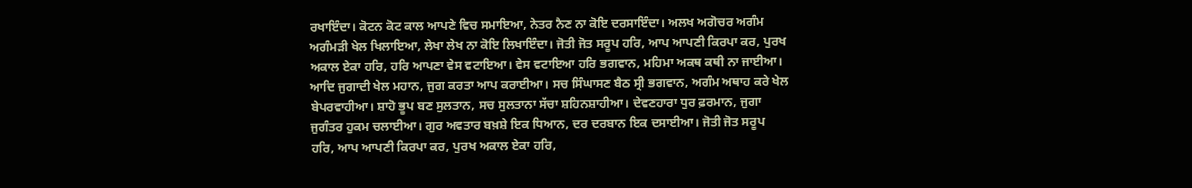ਰਖਾਇੰਦਾ। ਕੋਟਨ ਕੋਟ ਕਾਲ ਆਪਣੇ ਵਿਚ ਸਮਾਇਆ, ਨੇਤਰ ਨੈਣ ਨਾ ਕੋਇ ਦਰਸਾਇੰਦਾ। ਅਲਖ ਅਗੋਚਰ ਅਗੰਮ ਅਗੰਮੜੀ ਖੇਲ ਖਿਲਾਇਆ, ਲੇਖਾ ਲੇਖ ਨਾ ਕੋਇ ਲਿਖਾਇੰਦਾ। ਜੋਤੀ ਜੋਤ ਸਰੂਪ ਹਰਿ, ਆਪ ਆਪਣੀ ਕਿਰਪਾ ਕਰ, ਪੁਰਖ ਅਕਾਲ ਏਕਾ ਹਰਿ, ਹਰਿ ਆਪਣਾ ਵੇਸ ਵਟਾਇਆ। ਵੇਸ ਵਟਾਇਆ ਹਰਿ ਭਗਵਾਨ, ਮਹਿਮਾ ਅਕਥ ਕਥੀ ਨਾ ਜਾਈਆ। ਆਦਿ ਜੁਗਾਦੀ ਖੇਲ ਮਹਾਨ, ਜੁਗ ਕਰਤਾ ਆਪ ਕਰਾਈਆ। ਸਚ ਸਿੰਘਾਸਣ ਬੈਠ ਸ੍ਰੀ ਭਗਵਾਨ, ਅਗੰਮ ਅਥਾਹ ਕਰੇ ਖੇਲ ਬੇਪਰਵਾਹੀਆ। ਸ਼ਾਹੋ ਭੂਪ ਬਣ ਸੁਲਤਾਨ, ਸਚ ਸੁਲਤਾਨਾ ਸੱਚਾ ਸ਼ਹਿਨਸ਼ਾਹੀਆ। ਦੇਵਣਹਾਰਾ ਧੁਰ ਫ਼ਰਮਾਨ, ਜੁਗਾ ਜੁਗੰਤਰ ਹੁਕਮ ਚਲਾਈਆ। ਗੁਰ ਅਵਤਾਰ ਬਖ਼ਸ਼ੇ ਇਕ ਧਿਆਨ, ਦਰ ਦਰਬਾਨ ਇਕ ਦਸਾਈਆ। ਜੋਤੀ ਜੋਤ ਸਰੂਪ ਹਰਿ, ਆਪ ਆਪਣੀ ਕਿਰਪਾ ਕਰ, ਪੁਰਖ ਅਕਾਲ ਏਕਾ ਹਰਿ,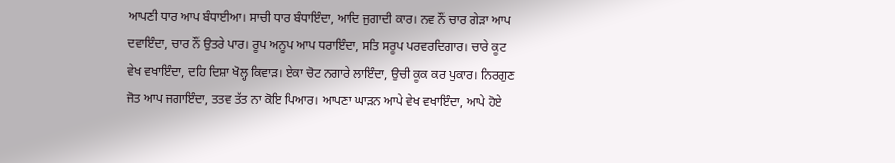ਆਪਣੀ ਧਾਰ ਆਪ ਬੰਧਾਈਆ। ਸਾਚੀ ਧਾਰ ਬੰਧਾਇੰਦਾ, ਆਦਿ ਜੁਗਾਦੀ ਕਾਰ। ਨਵ ਨੌਂ ਚਾਰ ਗੇੜਾ ਆਪ ਦਵਾਇੰਦਾ, ਚਾਰ ਨੌਂ ਉਤਰੇ ਪਾਰ। ਰੂਪ ਅਨੂਪ ਆਪ ਧਰਾਇੰਦਾ, ਸਤਿ ਸਰੂਪ ਪਰਵਰਦਿਗਾਰ। ਚਾਰੇ ਕੂਟ ਵੇਖ ਵਖਾਇੰਦਾ, ਦਹਿ ਦਿਸ਼ਾ ਖੋਲ੍ਹ ਕਿਵਾੜ। ਏਕਾ ਚੋਟ ਨਗਾਰੇ ਲਾਇੰਦਾ, ਉਚੀ ਕੂਕ ਕਰ ਪੁਕਾਰ। ਨਿਰਗੁਣ ਜੋਤ ਆਪ ਜਗਾਇੰਦਾ, ਤਤਵ ਤੱਤ ਨਾ ਕੋਇ ਪਿਆਰ। ਆਪਣਾ ਘਾੜਨ ਆਪੇ ਵੇਖ ਵਖਾਇੰਦਾ, ਆਪੇ ਹੋਏ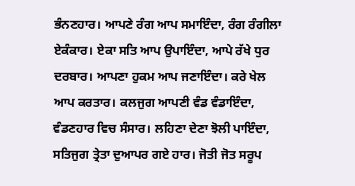ਭੰਨਣਹਾਰ। ਆਪਣੇ ਰੰਗ ਆਪ ਸਮਾਇੰਦਾ, ਰੰਗ ਰੰਗੀਲਾ ਏਕੰਕਾਰ। ਏਕਾ ਸਤਿ ਆਪ ਉਪਾਇੰਦਾ, ਆਪੇ ਰੱਖੇ ਧੁਰ ਦਰਬਾਰ। ਆਪਣਾ ਹੁਕਮ ਆਪ ਜਣਾਇੰਦਾ। ਕਰੇ ਖੇਲ ਆਪ ਕਰਤਾਰ। ਕਲਜੁਗ ਆਪਣੀ ਵੰਡ ਵੰਡਾਇੰਦਾ, ਵੰਡਣਹਾਰ ਵਿਚ ਸੰਸਾਰ। ਲਹਿਣਾ ਦੇਣਾ ਝੋਲੀ ਪਾਇੰਦਾ, ਸਤਿਜੁਗ ਤ੍ਰੇਤਾ ਦੁਆਪਰ ਗਏ ਹਾਰ। ਜੋਤੀ ਜੋਤ ਸਰੂਪ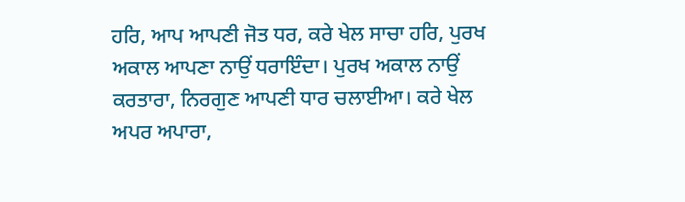ਹਰਿ, ਆਪ ਆਪਣੀ ਜੋਤ ਧਰ, ਕਰੇ ਖੇਲ ਸਾਚਾ ਹਰਿ, ਪੁਰਖ ਅਕਾਲ ਆਪਣਾ ਨਾਉਂ ਧਰਾਇੰਦਾ। ਪੁਰਖ ਅਕਾਲ ਨਾਉਂ ਕਰਤਾਰਾ, ਨਿਰਗੁਣ ਆਪਣੀ ਧਾਰ ਚਲਾਈਆ। ਕਰੇ ਖੇਲ ਅਪਰ ਅਪਾਰਾ,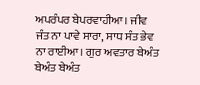ਅਪਰੰਪਰ ਬੇਪਰਵਾਹੀਆ। ਜੀਵ ਜੰਤ ਨਾ ਪਾਵੇ ਸਾਰਾ, ਸਾਧ ਸੰਤ ਭੇਵ ਨਾ ਰਾਈਆ। ਗੁਰ ਅਵਤਾਰ ਬੇਅੰਤ ਬੇਅੰਤ ਬੇਅੰਤ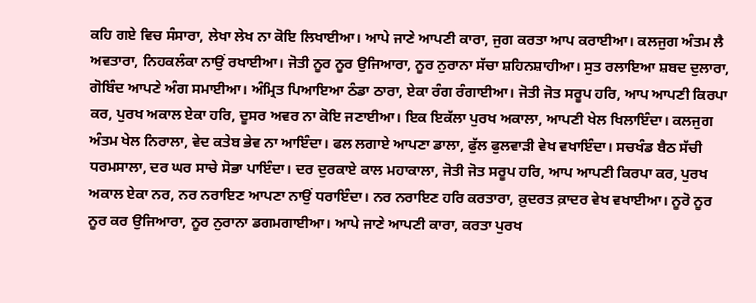ਕਹਿ ਗਏ ਵਿਚ ਸੰਸਾਰਾ, ਲੇਖਾ ਲੇਖ ਨਾ ਕੋਇ ਲਿਖਾਈਆ। ਆਪੇ ਜਾਣੇ ਆਪਣੀ ਕਾਰਾ, ਜੁਗ ਕਰਤਾ ਆਪ ਕਰਾਈਆ। ਕਲਜੁਗ ਅੰਤਮ ਲੈ ਅਵਤਾਰਾ, ਨਿਹਕਲੰਕਾ ਨਾਉਂ ਰਖਾਈਆ। ਜੋਤੀ ਨੂਰ ਨੂਰ ਉਜਿਆਰਾ, ਨੂਰ ਨੁਰਾਨਾ ਸੱਚਾ ਸ਼ਹਿਨਸ਼ਾਹੀਆ। ਸੁਤ ਰਲਾਇਆ ਸ਼ਬਦ ਦੁਲਾਰਾ, ਗੋਬਿੰਦ ਆਪਣੇ ਅੰਗ ਸਮਾਈਆ। ਅੰਮ੍ਰਿਤ ਪਿਆਇਆ ਠੰਡਾ ਠਾਰਾ, ਏਕਾ ਰੰਗ ਰੰਗਾਈਆ। ਜੋਤੀ ਜੋਤ ਸਰੂਪ ਹਰਿ, ਆਪ ਆਪਣੀ ਕਿਰਪਾ ਕਰ, ਪੁਰਖ ਅਕਾਲ ਏਕਾ ਹਰਿ, ਦੂਸਰ ਅਵਰ ਨਾ ਕੋਇ ਜਣਾਈਆ। ਇਕ ਇਕੱਲਾ ਪੁਰਖ ਅਕਾਲਾ, ਆਪਣੀ ਖੇਲ ਖਿਲਾਇੰਦਾ। ਕਲਜੁਗ ਅੰਤਮ ਖੇਲ ਨਿਰਾਲਾ, ਵੇਦ ਕਤੇਬ ਭੇਵ ਨਾ ਆਇੰਦਾ। ਫਲ ਲਗਾਏ ਆਪਣਾ ਡਾਲਾ, ਫੁੱਲ ਫੁਲਵਾੜੀ ਵੇਖ ਵਖਾਇੰਦਾ। ਸਚਖੰਡ ਬੈਠ ਸੱਚੀ ਧਰਮਸਾਲਾ, ਦਰ ਘਰ ਸਾਚੇ ਸੋਭਾ ਪਾਇੰਦਾ। ਦਰ ਦੁਰਕਾਏ ਕਾਲ ਮਹਾਕਾਲਾ, ਜੋਤੀ ਜੋਤ ਸਰੂਪ ਹਰਿ, ਆਪ ਆਪਣੀ ਕਿਰਪਾ ਕਰ, ਪੁਰਖ ਅਕਾਲ ਏਕਾ ਨਰ, ਨਰ ਨਰਾਇਣ ਆਪਣਾ ਨਾਉਂ ਧਰਾਇੰਦਾ। ਨਰ ਨਰਾਇਣ ਹਰਿ ਕਰਤਾਰਾ, ਕ਼ੁਦਰਤ ਕ਼ਾਦਰ ਵੇਖ ਵਖਾਈਆ। ਨੂਰੋ ਨੂਰ ਨੂਰ ਕਰ ਉਜਿਆਰਾ, ਨੂਰ ਨੁਰਾਨਾ ਡਗਮਗਾਈਆ। ਆਪੇ ਜਾਣੇ ਆਪਣੀ ਕਾਰਾ, ਕਰਤਾ ਪੁਰਖ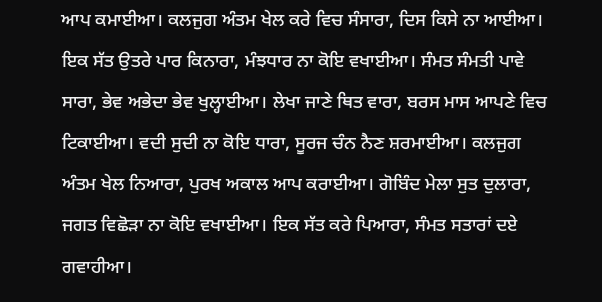ਆਪ ਕਮਾਈਆ। ਕਲਜੁਗ ਅੰਤਮ ਖੇਲ ਕਰੇ ਵਿਚ ਸੰਸਾਰਾ, ਦਿਸ ਕਿਸੇ ਨਾ ਆਈਆ। ਇਕ ਸੱਤ ਉਤਰੇ ਪਾਰ ਕਿਨਾਰਾ, ਮੰਝਧਾਰ ਨਾ ਕੋਇ ਵਖਾਈਆ। ਸੰਮਤ ਸੰਮਤੀ ਪਾਵੇ ਸਾਰਾ, ਭੇਵ ਅਭੇਦਾ ਭੇਵ ਖੁਲ੍ਹਾਈਆ। ਲੇਖਾ ਜਾਣੇ ਥਿਤ ਵਾਰਾ, ਬਰਸ ਮਾਸ ਆਪਣੇ ਵਿਚ ਟਿਕਾਈਆ। ਵਦੀ ਸੁਦੀ ਨਾ ਕੋਇ ਧਾਰਾ, ਸੂਰਜ ਚੰਨ ਨੈਣ ਸ਼ਰਮਾਈਆ। ਕਲਜੁਗ ਅੰਤਮ ਖੇਲ ਨਿਆਰਾ, ਪੁਰਖ ਅਕਾਲ ਆਪ ਕਰਾਈਆ। ਗੋਬਿੰਦ ਮੇਲਾ ਸੁਤ ਦੁਲਾਰਾ, ਜਗਤ ਵਿਛੋੜਾ ਨਾ ਕੋਇ ਵਖਾਈਆ। ਇਕ ਸੱਤ ਕਰੇ ਪਿਆਰਾ, ਸੰਮਤ ਸਤਾਰਾਂ ਦਏ ਗਵਾਹੀਆ।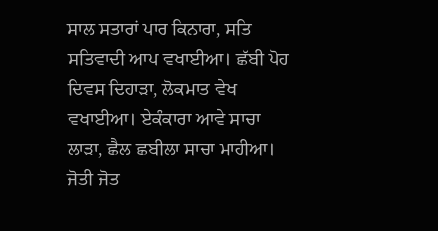ਸਾਲ ਸਤਾਰਾਂ ਪਾਰ ਕਿਨਾਰਾ, ਸਤਿ ਸਤਿਵਾਦੀ ਆਪ ਵਖਾਈਆ। ਛੱਬੀ ਪੋਹ ਦਿਵਸ ਦਿਹਾੜਾ, ਲੋਕਮਾਤ ਵੇਖ ਵਖਾਈਆ। ਏਕੰਕਾਰਾ ਆਵੇ ਸਾਚਾ ਲਾੜਾ, ਛੈਲ ਛਬੀਲਾ ਸਾਚਾ ਮਾਹੀਆ। ਜੋਤੀ ਜੋਤ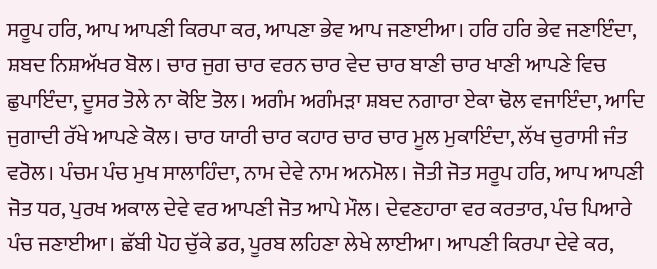ਸਰੂਪ ਹਰਿ, ਆਪ ਆਪਣੀ ਕਿਰਪਾ ਕਰ, ਆਪਣਾ ਭੇਵ ਆਪ ਜਣਾਈਆ। ਹਰਿ ਹਰਿ ਭੇਵ ਜਣਾਇੰਦਾ, ਸ਼ਬਦ ਨਿਸ਼ਅੱਖਰ ਬੋਲ। ਚਾਰ ਜੁਗ ਚਾਰ ਵਰਨ ਚਾਰ ਵੇਦ ਚਾਰ ਬਾਣੀ ਚਾਰ ਖਾਣੀ ਆਪਣੇ ਵਿਚ ਛੁਪਾਇੰਦਾ, ਦੂਸਰ ਤੋਲੇ ਨਾ ਕੋਇ ਤੋਲ। ਅਗੰਮ ਅਗੰਮੜਾ ਸ਼ਬਦ ਨਗਾਰਾ ਏਕਾ ਢੋਲ ਵਜਾਇੰਦਾ, ਆਦਿ ਜੁਗਾਦੀ ਰੱਖੇ ਆਪਣੇ ਕੋਲ। ਚਾਰ ਯਾਰੀ ਚਾਰ ਕਹਾਰ ਚਾਰ ਚਾਰ ਮੂਲ ਮੁਕਾਇੰਦਾ, ਲੱਖ ਚੁਰਾਸੀ ਜੰਤ ਵਰੋਲ। ਪੰਚਮ ਪੰਚ ਮੁਖ ਸਾਲਾਹਿੰਦਾ, ਨਾਮ ਦੇਵੇ ਨਾਮ ਅਨਮੋਲ। ਜੋਤੀ ਜੋਤ ਸਰੂਪ ਹਰਿ, ਆਪ ਆਪਣੀ ਜੋਤ ਧਰ, ਪੁਰਖ ਅਕਾਲ ਦੇਵੇ ਵਰ ਆਪਣੀ ਜੋਤ ਆਪੇ ਮੌਲ। ਦੇਵਣਹਾਰਾ ਵਰ ਕਰਤਾਰ, ਪੰਚ ਪਿਆਰੇ ਪੰਚ ਜਣਾਈਆ। ਛੱਬੀ ਪੋਹ ਚੁੱਕੇ ਡਰ, ਪੂਰਬ ਲਹਿਣਾ ਲੇਖੇ ਲਾਈਆ। ਆਪਣੀ ਕਿਰਪਾ ਦੇਵੇ ਕਰ,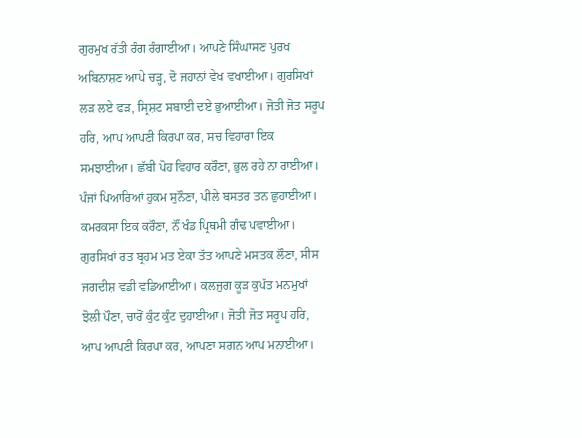ਗੁਰਮੁਖ ਰੱਤੀ ਰੰਗ ਰੰਗਾਈਆ। ਆਪਣੇ ਸਿੰਘਾਸਣ ਪੁਰਖ ਅਬਿਨਾਸ਼ਣ ਆਪੇ ਚੜ੍ਹ, ਦੋ ਜਹਾਨਾਂ ਵੇਖ ਵਖਾਈਆ। ਗੁਰਸਿਖਾਂ ਲੜ ਲਏ ਫੜ, ਸ੍ਰਿਸ਼ਟ ਸਬਾਈ ਦਏ ਭੁਆਈਆ। ਜੋਤੀ ਜੋਤ ਸਰੂਪ ਹਰਿ, ਆਪ ਆਪਣੀ ਕਿਰਪਾ ਕਰ, ਸਚ ਵਿਹਾਰਾ ਇਕ ਸਮਝਾਈਆ। ਛੱਬੀ ਪੋਹ ਵਿਹਾਰ ਕਰੌਣਾ, ਭੁਲ ਰਹੇ ਨਾ ਰਾਈਆ। ਪੰਜਾਂ ਪਿਆਰਿਆਂ ਹੁਕਮ ਸੁਨੌਣਾ, ਪੀਲੇ ਬਸਤਰ ਤਨ ਛੁਹਾਈਆ। ਕਮਰਕਸਾ ਇਕ ਕਰੌਣਾ, ਨੌਂ ਖੰਡ ਪ੍ਰਿਥਮੀ ਗੰਢ ਪਵਾਈਆ। ਗੁਰਸਿਖਾਂ ਰਤ ਬ੍ਰਹਮ ਮਤ ਏਕਾ ਤੱਤ ਆਪਣੇ ਮਸਤਕ ਲੌਣਾ, ਸੀਸ ਜਗਦੀਸ਼ ਵਡੀ ਵਡਿਆਈਆ। ਕਲਜੁਗ ਕੂੜ ਕੁਪੱਤ ਮਨਮੁਖਾਂ ਝੋਲੀ ਪੌਣਾ, ਚਾਰੋਂ ਕੁੰਟ ਕੁੰਟ ਦੁਹਾਈਆ। ਜੋਤੀ ਜੋਤ ਸਰੂਪ ਹਰਿ, ਆਪ ਆਪਣੀ ਕਿਰਪਾ ਕਰ, ਆਪਣਾ ਸਗਨ ਆਪ ਮਨਾਈਆ।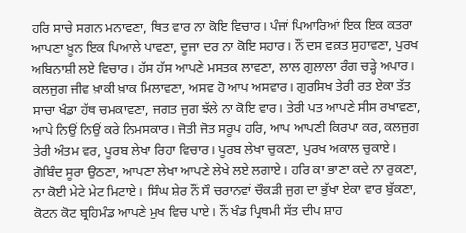ਹਰਿ ਸਾਚੇ ਸਗਨ ਮਨਾਵਣਾ, ਥਿਤ ਵਾਰ ਨਾ ਕੋਇ ਵਿਚਾਰ। ਪੰਜਾਂ ਪਿਆਰਿਆਂ ਇਕ ਇਕ ਕਤਰਾ ਆਪਣਾ ਖ਼ੂਨ ਇਕ ਪਿਆਲੇ ਪਾਵਣਾ, ਦੂਜਾ ਦਰ ਨਾ ਕੋਇ ਸਹਾਰ। ਨੌਂ ਦਸ ਵਕ਼ਤ ਸੁਹਾਵਣਾ, ਪੁਰਖ ਅਬਿਨਾਸ਼ੀ ਲਏ ਵਿਚਾਰ। ਹੱਸ ਹੱਸ ਆਪਣੇ ਮਸਤਕ ਲਾਵਣਾ, ਲਾਲ ਗੁਲਾਲਾ ਰੰਗ ਚੜ੍ਹੇ ਅਪਾਰ। ਕਲਜੁਗ ਜੀਵ ਖ਼ਾਕੀ ਖ਼ਾਕ ਮਿਲਾਵਣਾ, ਅਸਵ ਹੋ ਆਪ ਅਸਵਾਰ। ਗੁਰਸਿਖ ਤੇਰੀ ਰਤ ਏਕਾ ਤੱਤ ਸਾਚਾ ਖੰਡਾ ਹੱਥ ਚਮਕਾਵਣਾ, ਜਗਤ ਜੁਗ ਝੱਲੇ ਨਾ ਕੋਇ ਵਾਰ। ਤੇਰੀ ਪਤ ਆਪਣੇ ਸੀਸ ਰਖਾਵਣਾ, ਆਪੇ ਨਿਉਂ ਨਿਉਂ ਕਰੇ ਨਿਮਸਕਾਰ। ਜੋਤੀ ਜੋਤ ਸਰੂਪ ਹਰਿ, ਆਪ ਆਪਣੀ ਕਿਰਪਾ ਕਰ, ਕਲਜੁਗ ਤੇਰੀ ਅੰਤਮ ਵਰ, ਪੂਰਬ ਲੇਖਾ ਰਿਹਾ ਵਿਚਾਰ। ਪੂਰਬ ਲੇਖਾ ਚੁਕਣਾ, ਪੁਰਖ ਅਕਾਲ ਚੁਕਾਏ। ਗੋਬਿੰਦ ਸੂਰਾ ਉਠਣਾ, ਆਪਣਾ ਲੇਖਾ ਆਪਣੇ ਲੇਖੇ ਲਏ ਲਗਾਏ। ਹਰਿ ਕਾ ਭਾਣਾ ਕਦੇ ਨਾ ਰੁਕਣਾ, ਨਾ ਕੋਈ ਮੇਟੇ ਮੇਟ ਮਿਟਾਏ। ਸਿੰਘ ਸ਼ੇਰ ਨੌਂ ਸੌ ਚਰਾਨਵਾਂ ਚੌਕੜੀ ਜੁਗ ਦਾ ਭੁੱਖਾ ਏਕਾ ਵਾਰ ਬੁੱਕਣਾ, ਕੋਟਨ ਕੋਟ ਬ੍ਰਹਿਮੰਡ ਆਪਣੇ ਮੁਖ ਵਿਚ ਪਾਏ। ਨੌਂ ਖੰਡ ਪ੍ਰਿਥਮੀ ਸੱਤ ਦੀਪ ਸ਼ਾਹ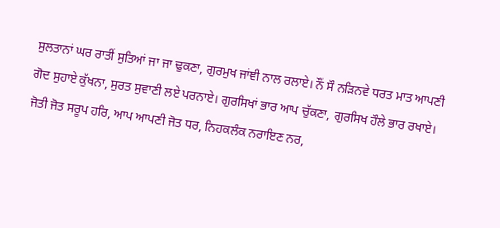ਸੁਲਤਾਨਾਂ ਘਰ ਰਾਤੀਂ ਸੁਤਿਆਂ ਜਾ ਜਾ ਢੁਕਣਾ, ਗੁਰਮੁਖ ਜਾਂਞੀ ਨਾਲ ਰਲਾਏ। ਨੌਂ ਸੌ ਨੜਿਨਵੇ ਧਰਤ ਮਾਤ ਆਪਣੀ ਗੋਦ ਸੁਹਾਏ ਕੁੱਖਨਾ, ਸੁਰਤ ਸੁਵਾਣੀ ਲਏ ਪਰਨਾਏ। ਗੁਰਸਿਖਾਂ ਭਾਰ ਆਪ ਚੁੱਕਣਾ, ਗੁਰਸਿਖ ਹੌਲੇ ਭਾਰ ਰਖਾਏ। ਜੋਤੀ ਜੋਤ ਸਰੂਪ ਹਰਿ, ਆਪ ਆਪਣੀ ਜੋਤ ਧਰ, ਨਿਹਕਲੰਕ ਨਰਾਇਣ ਨਰ,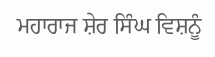ਮਹਾਰਾਜ ਸ਼ੇਰ ਸਿੰਘ ਵਿਸ਼ਨੂੰ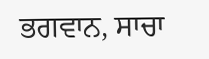ਭਗਵਾਨ, ਸਾਚਾ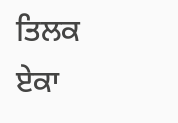ਤਿਲਕ ਏਕਾ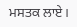ਮਸਤਕ ਲਾਏ।